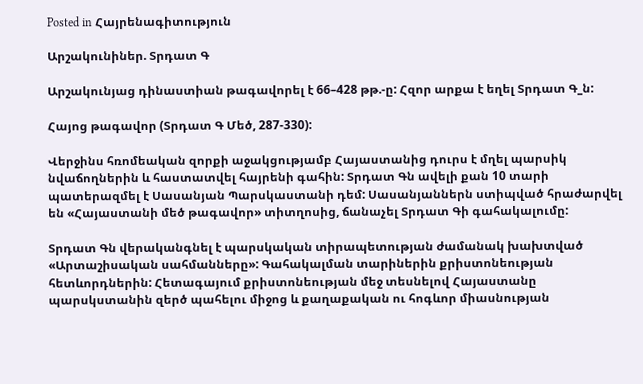Posted in Հայրենագիտություն

Արշակունիներ. Տրդատ Գ

Արշակունյաց դինաստիան թագավորել է 66–428 թթ.-ը: Հզոր արքա է եղել Տրդատ Գ_ն:

Հայոց թագավոր (Տրդատ Գ Մեծ, 287-330):

Վերջինս հռոմեական զորքի աջակցությամբ Հայաստանից դուրս է մղել պարսիկ նվաճողներին և հաստատվել հայրենի գահին: Տրդատ Գն ավելի քան 10 տարի պատերազմել է Սասանյան Պարսկաստանի դեմ: Սասանյաններն ստիպված հրաժարվել են «Հայաստանի մեծ թագավոր» տիտղոսից, ճանաչել Տրդատ Գի գահակալումը:

Տրդատ Գն վերականգնել է պարսկական տիրապետության ժամանակ խախտված «Արտաշիսական սահմանները»: Գահակալման տարիներին քրիստոնեության հետևորդներին: Հետագայում քրիստոնեության մեջ տեսնելով Հայաստանը պարսկստանին զերծ պահելու միջոց և քաղաքական ու հոգևոր միասնության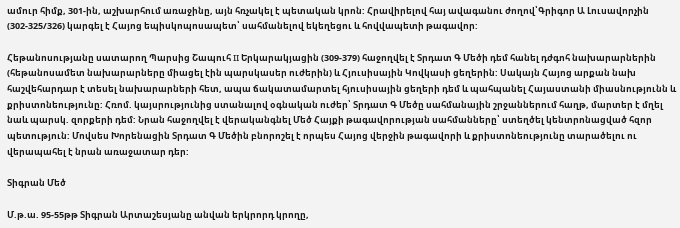ամուր հիմք, 301-ին, աշխարհում առաջինը, այն հռչակել է պետական կրոն: Հրավիրելով հայ ավագանու ժողով՝Գրիգոր Ա Լուսավորչին (302-325/326) կարգել է Հայոց եպիսկոպոսապետ՝ սահմանելով եկեղեցու և հովվապետի թագավոր:

Հեթանոսությանը սատարող Պարսից Շապուհ II Երկարակյացին (309-379) հաջողվել է Տրդատ Գ Մեծի դեմ հանել դժգոհ նախարարներին (հեթանոսամետ նախարարները միացել էին պարսկասեր ուժերին) և Հյուսիսային Կովկասի ցեղերին: Սակայն Հայոց արքան նախ հաշվեհարդար է տեսել նախարարների հետ, ապա ճակատամարտել հյուսիսային ցեղերի դեմ և պահպանել Հայաստանի միասնությունն և քրիստոնեությունը: Հռոմ. կայսրությունից ստանալով օգնական ուժեր՝ Տրդատ Գ Մեծը սահմանային շրջաններում հաղթ, մարտեր է մղել նաև պարսկ. զորքերի դեմ: Նրան հաջողվել է վերականգնել Մեծ Հայքի թագավորության սահմանները՝ ստեղծել կենտրոնացված հզոր պետություն: Մովսես Խորենացին Տրդատ Գ Մեծին բնորոշել է որպես Հայոց վերջին թագավորի և քրիստոնեությունը տարածելու ու վերապահել է նրան առաջատար դեր:

Տիգրան Մեծ

Մ.թ.ա. 95-55թթ Տիգրան Արտաշեսյանը անվան երկրորդ կրողը,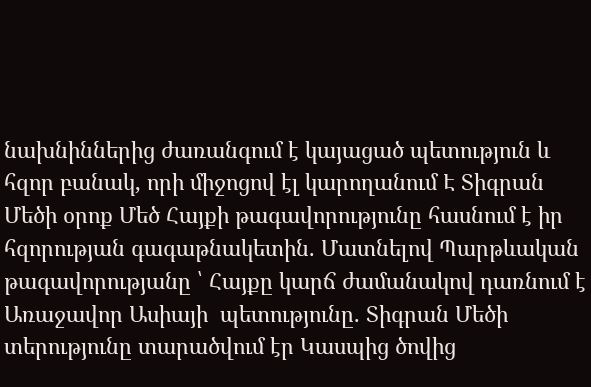նախնիններից ժառանգում է կայացած պետություն և հզոր բանակ, որի միջոցով էլ կարողանում Է Տիգրան Մեծի օրոք Մեծ Հայքի թագավորությունը հասնում է իր հզորության գագաթնակետին. Մատնելով Պարթևական թագավորությանը ՝ Հայքը կարճ ժամանակով դառնում է Առաջավոր Ասիայի  պետությունը. Տիգրան Մեծի տերությունը տարածվում էր Կասպից ծովից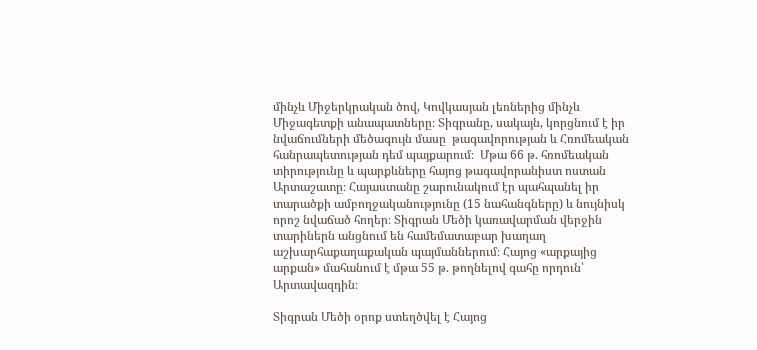մինչև Միջերկրական ծով, Կովկասյան լեռներից մինչև Միջագետքի անապատները։ Տիգրանը, սակայն, կորցնում է իր նվաճումների մեծագույն մասը  թագավորության և Հռոմեական հանրապետության դեմ պայքարում։  Մթա 66 թ. հռոմեական տիրությունը և պարքևները հայոց թագավորանիստ ոստան Արտաշատը։ Հայաստանը շարունակում էր պահպանել իր տարածքի ամբողջականությունը (15 նահանգները) և նույնիսկ որոշ նվաճած հողեր։ Տիգրան Մեծի կառավարման վերջին տարիներն անցնում են համեմատաբար խաղաղ աշխարհաքաղաքական պայմաններում։ Հայոց «արքայից արքան» մահանում է մթա 55 թ. թողնելով գահը որդուն՝ Արտավազդին։

Տիգրան Մեծի օրոք ստեղծվել է Հայոց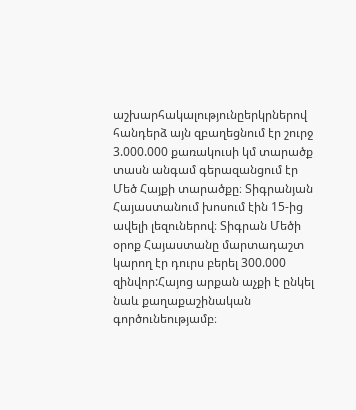աշխարհակալությունըերկրներով հանդերձ այն զբաղեցնում էր շուրջ 3.000.000 քառակուսի կմ տարածք տասն անգամ գերազանցում էր Մեծ Հայքի տարածքը։ Տիգրանյան Հայաստանում խոսում էին 15-ից ավելի լեզուներով։ Տիգրան Մեծի օրոք Հայաստանը մարտադաշտ կարող էր դուրս բերել 300.000 զինվոր:Հայոց արքան աչքի է ընկել նաև քաղաքաշինական գործունեությամբ։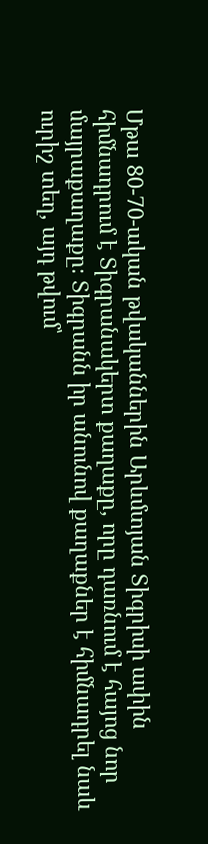Մթա 80-70-ական թվականներին Արևմտյան Տիգրիսի ափին հիմնադրում է Տիգրանակերտ քաղաքը, որը դառնում է հայոց նոր մայրաքաղաքը։ Տիգրանն իր անունով քաղաքներ է հիմնադրել նաև ուրիշ տեղ, այդ թվում՝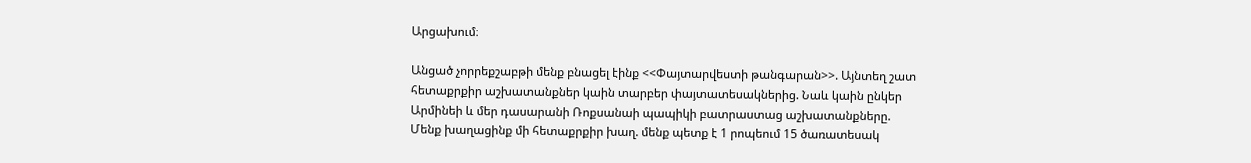Արցախում։

Անցած չորրեքշաբթի մենք բնացել էինք <<Փայտարվեստի թանգարան>>. Այնտեղ շատ հետաքրքիր աշխատանքներ կաին տարբեր փայտատեսակներից. Նաև կաին ընկեր Արմինեի և մեր դասարանի Ռոքսանաի պապիկի բատրաստաց աշխատանքները. Մենք խաղացինք մի հետաքրքիր խաղ. մենք պետք է 1 րոպեում 15 ծառատեսակ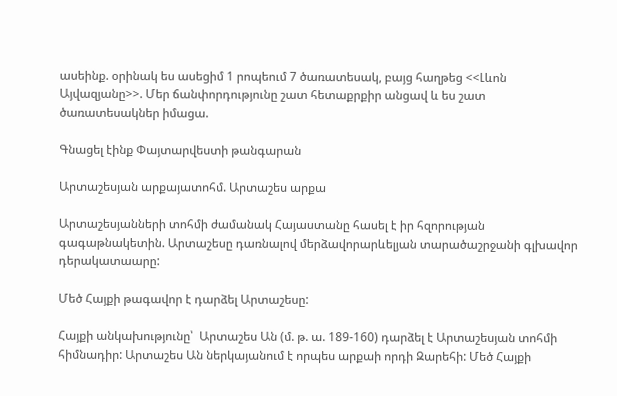ասեինք. օրինակ ես ասեցիմ 1 րոպեում 7 ծառատեսակ, բայց հաղթեց <<Լևոն Այվազյանը>>. Մեր ճանփորդությունը շատ հետաքրքիր անցավ և ես շատ ծառատեսակներ իմացա.

Գնացել էինք Փայտարվեստի թանգարան

Արտաշեսյան արքայատոհմ. Արտաշես արքա

Արտաշեսյանների տոհմի ժամանակ Հայաստանը հասել է իր հզորության գագաթնակետին. Արտաշեսը դառնալով մերձավորարևելյան տարածաշրջանի գլխավոր դերակատաարը:

Մեծ Հայքի թագավոր է դարձել Արտաշեսը:

Հայքի անկախությունը՝  Արտաշես Ան (մ. թ. ա. 189-160) դարձել է Արտաշեսյան տոհմի հիմնադիր: Արտաշես Ան ներկայանում է որպես արքաի որդի Զարեհի: Մեծ Հայքի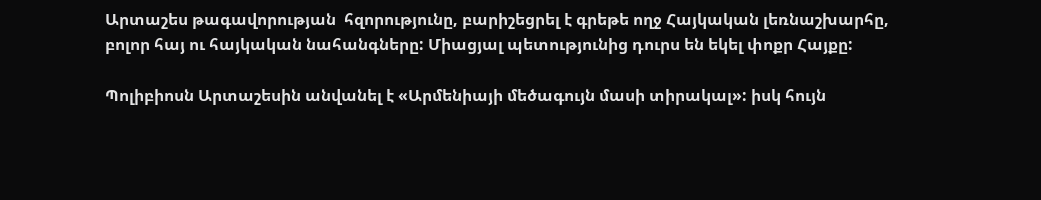Արտաշես թագավորության  հզորությունը, բարիշեցրել է գրեթե ողջ Հայկական լեռնաշխարհը, բոլոր հայ ու հայկական նահանգները: Միացյալ պետությունից դուրս են եկել փոքր Հայքը:

Պոլիբիոսն Արտաշեսին անվանել է «Արմենիայի մեծագույն մասի տիրակալ»: իսկ հույն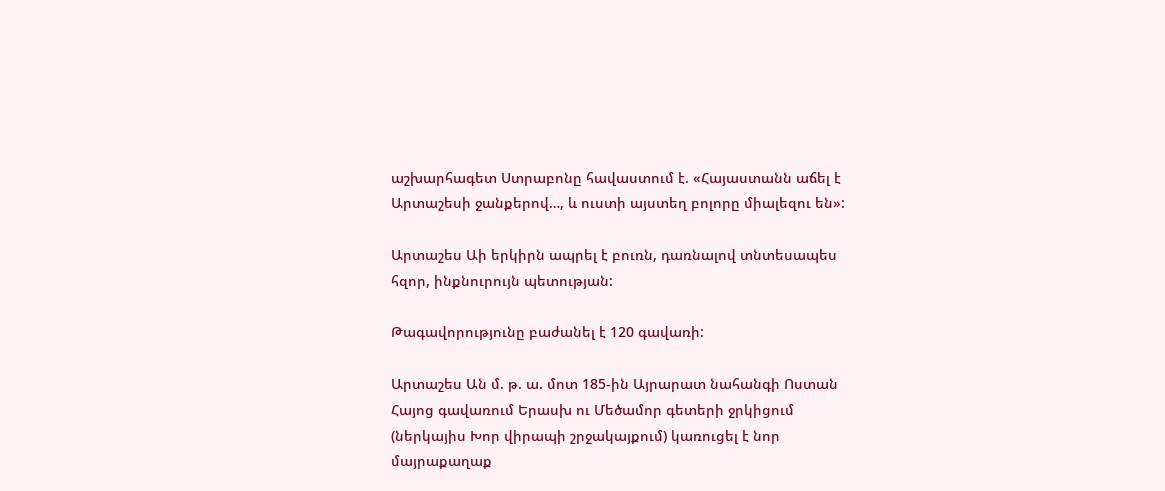աշխարհագետ Ստրաբոնը հավաստում է. «Հայաստանն աճել է Արտաշեսի ջանքերով…, և ուստի այստեղ բոլորը միալեզու են»:

Արտաշես Աի երկիրն ապրել է բուռն, դառնալով տնտեսապես հզոր, ինքնուրույն պետության:

Թագավորությունը բաժանել է 120 գավառի:

Արտաշես Ան մ. թ. ա. մոտ 185-ին Այրարատ նահանգի Ոստան Հայոց գավառում Երասխ ու Մեծամոր գետերի ջրկիցում (ներկայիս Խոր վիրապի շրջակայքում) կառուցել է նոր մայրաքաղաք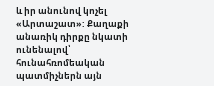և իր անունով կոչել «Արտաշատ»: Քաղաքի անառիկ դիրքը նկատի ունենալով՝ հունահռոմեական պատմիչներն այն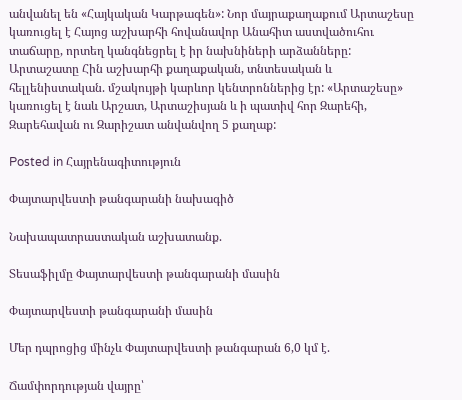անվանել են «Հայկական Կարթագեն»: Նոր մայրաքաղաքում Արտաշեսը կառուցել է Հայոց աշխարհի հովանավոր Անահիտ աստվածուհու տաճարը, որտեղ կանգնեցրել է իր նախնիների արձանները: Արտաշատը Հին աշխարհի քաղաքական, տնտեսական և հելլենիստական. մշակույթի կարևոր կենտրոններից էր: «Արտաշեսը»  կառուցել է նաև Արշատ, Արտաշիսյան և ի պատիվ հոր Զարեհի, Զարեհավան ու Զարիշատ անվանվող 5 քաղաք:

Posted in Հայրենագիտություն

Փայտարվեստի թանգարանի նախագիծ

Նախապատրաստական աշխատանք.

Տեսաֆիլմը Փայտարվեստի թանգարանի մասին

Փայտարվեստի թանգարանի մասին

Մեր դպրոցից մինչև Փայտարվեստի թանգարան 6,0 կմ է.

Ճամփորդության վայրը՝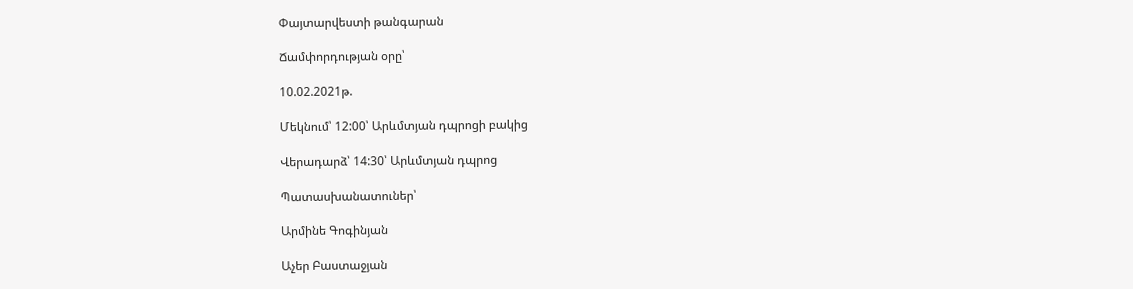Փայտարվեստի թանգարան

Ճամփորդության օրը՝

10.02.2021թ.

Մեկնում՝ 12:00՝ Արևմտյան դպրոցի բակից

Վերադարձ՝ 14:30՝ Արևմտյան դպրոց

Պատասխանատուներ՝

Արմինե Գոգինյան

Աչեր Բաստաջյան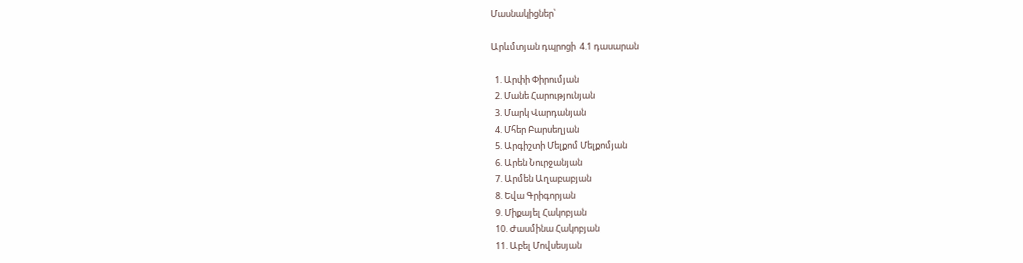Մասնակիցներ՝

Արևմտյան դպրոցի  4.1 դասարան

  1. Արփի Փիրումյան
  2. Մանե Հարությունյան
  3. Մարկ Վարդանյան
  4. Մհեր Բարսեղյան
  5. Արգիշտի Մելքոմ Մելքոմյան
  6. Արեն Նուրջանյան
  7. Արմեն Աղաբաբյան
  8. Եվա Գրիգորյան
  9. Միքայել Հակոբյան
  10. Ժասմինա Հակոբյան
  11. Աբել Մովսեսյան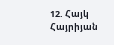12. Հայկ Հայրիյան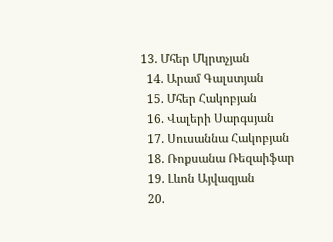13. Մհեր Մկրտչյան
  14. Արամ Գալստյան
  15. Մհեր Հակոբյան
  16. Վալերի Սարգսյան
  17. Սուսաննա Հակոբյան
  18. Ռոքսանա Ռեզաիֆար
  19. Լևոն Այվազյան
  20.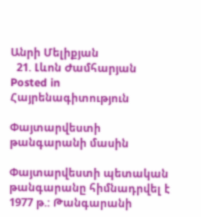Անրի Մելիքյան
  21. Լևոն Ժամհարյան
Posted in Հայրենագիտություն

Փայտարվեստի թանգարանի մասին

Փայտարվեստի պետական թանգարանը հիմնադրվել է 1977 թ.: Թանգարանի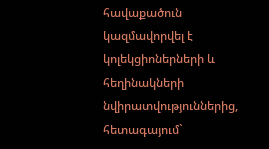հավաքածուն կազմավորվել է կոլեկցիոներների և հեղինակների նվիրատվություններից, հետագայում`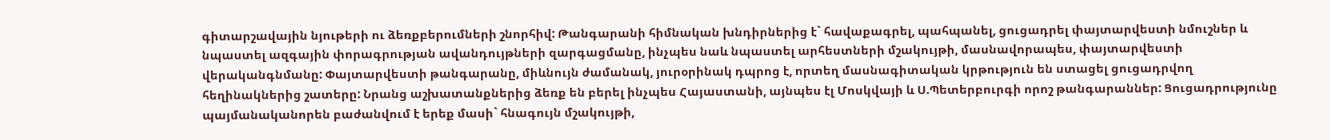գիտարշավային նյութերի ու ձեռքբերումների շնորհիվ: Թանգարանի հիմնական խնդիրներից է` հավաքագրել, պահպանել, ցուցադրել փայտարվեստի նմուշներ և նպաստել ազգային փորագրության ավանդույթների զարգացմանը, ինչպես նաև նպաստել արհեստների մշակույթի, մասնավորապես, փայտարվեստի վերականգնմանը: Փայտարվեստի թանգարանը, միևնույն ժամանակ, յուրօրինակ դպրոց է, որտեղ մասնագիտական կրթություն են ստացել ցուցադրվող հեղինակներից շատերը: Նրանց աշխատանքներից ձեռք են բերել ինչպես Հայաստանի, այնպես էլ Մոսկվայի և Ս.Պետերբուրգի որոշ թանգարաններ: Ցուցադրությունը պայմանականորեն բաժանվում է երեք մասի` հնագույն մշակույթի,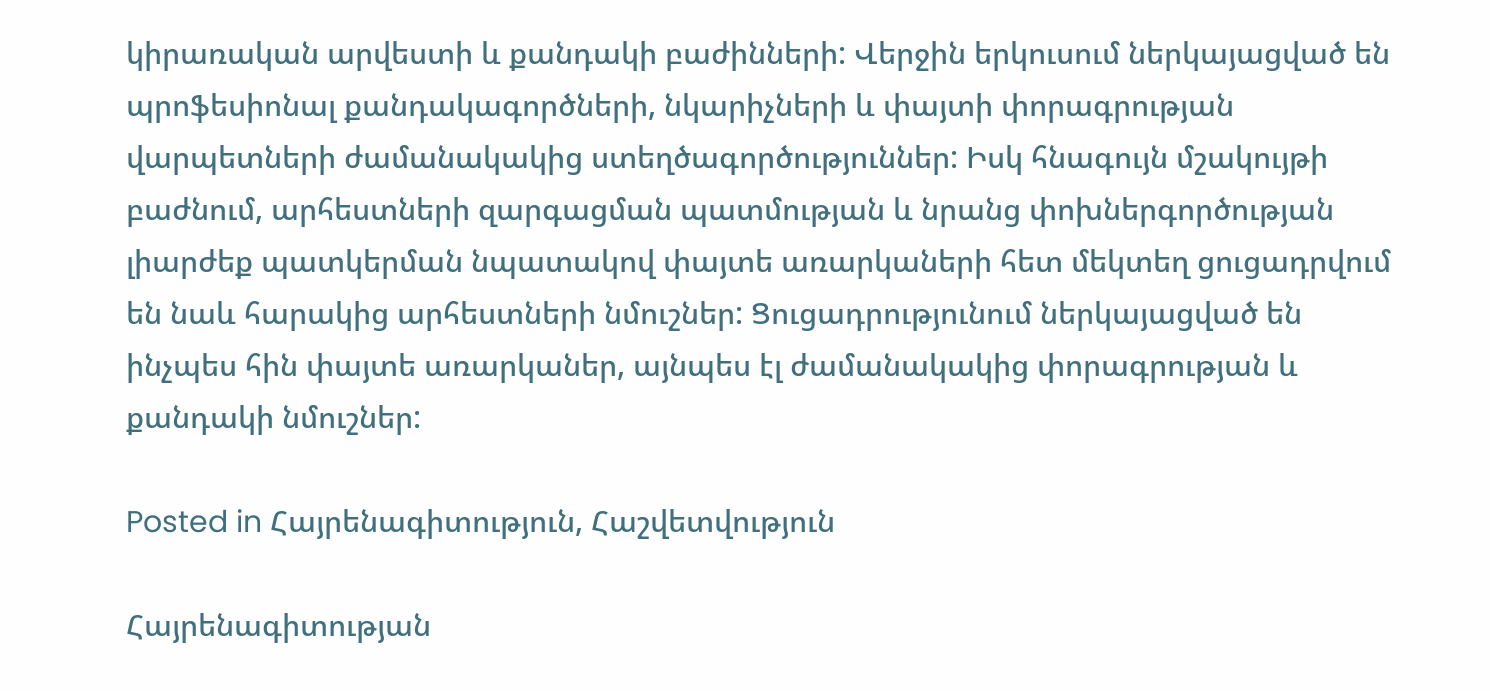կիրառական արվեստի և քանդակի բաժինների: Վերջին երկուսում ներկայացված են պրոֆեսիոնալ քանդակագործների, նկարիչների և փայտի փորագրության վարպետների ժամանակակից ստեղծագործություններ: Իսկ հնագույն մշակույթի բաժնում, արհեստների զարգացման պատմության և նրանց փոխներգործության լիարժեք պատկերման նպատակով փայտե առարկաների հետ մեկտեղ ցուցադրվում են նաև հարակից արհեստների նմուշներ: Ցուցադրությունում ներկայացված են ինչպես հին փայտե առարկաներ, այնպես էլ ժամանակակից փորագրության և քանդակի նմուշներ:

Posted in Հայրենագիտություն, Հաշվետվություն

Հայրենագիտության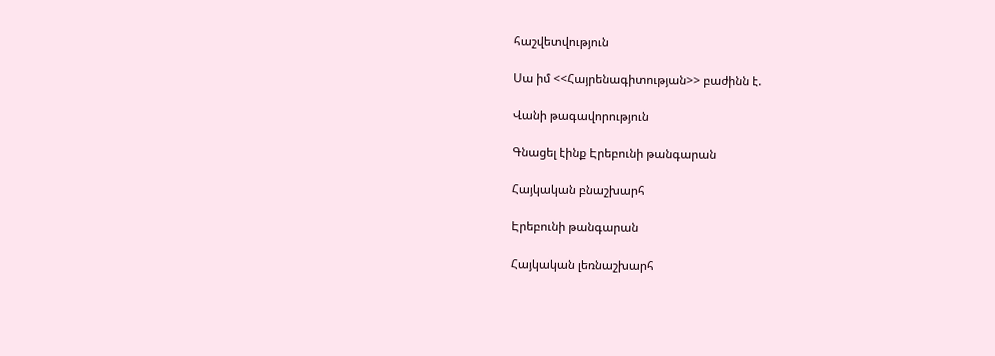հաշվետվություն

Սա իմ <<Հայրենագիտության>> բաժինն է.

Վանի թագավորություն

Գնացել էինք Էրեբունի թանգարան

Հայկական բնաշխարհ

Էրեբունի թանգարան

Հայկական լեռնաշխարհ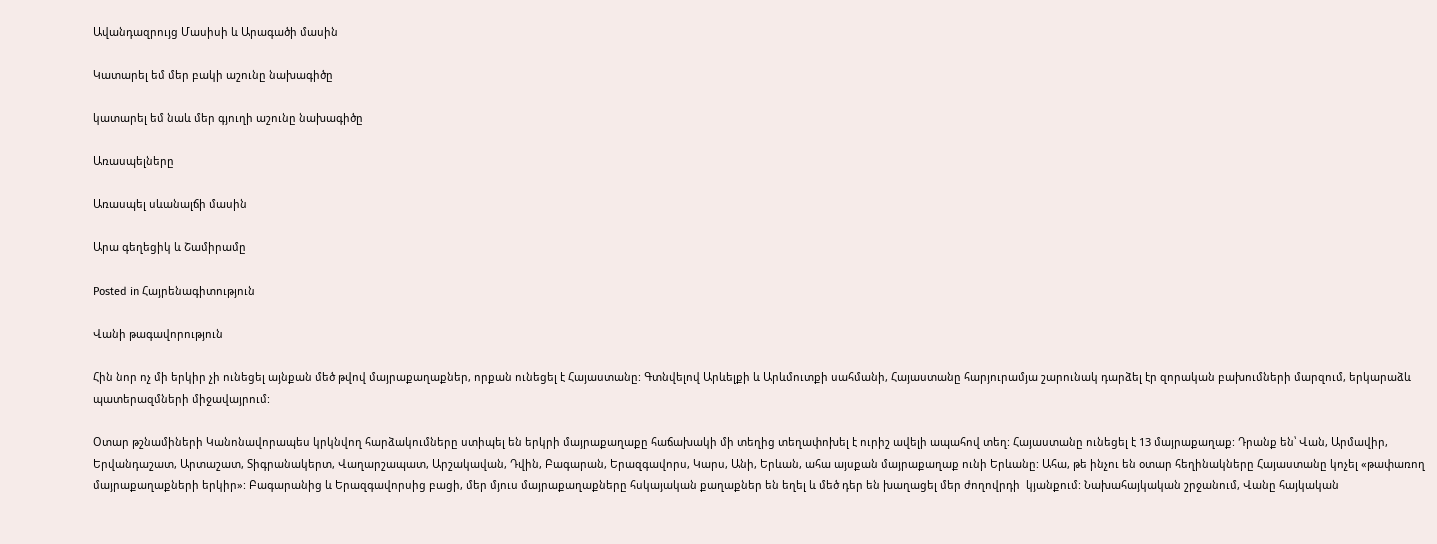Ավանդազրույց Մասիսի և Արագածի մասին

Կատարել եմ մեր բակի աշունը նախագիծը

կատարել եմ նաև մեր գյուղի աշունը նախագիծը

Առասպելները

Առասպել սևանալճի մասին

Արա գեղեցիկ և Շամիրամը

Posted in Հայրենագիտություն

Վանի թագավորություն

Հին նոր ոչ մի երկիր չի ունեցել այնքան մեծ թվով մայրաքաղաքներ, որքան ունեցել է Հայաստանը: Գտնվելով Արևելքի և Արևմուտքի սահմանի, Հայաստանը հարյուրամյա շարունակ դարձել էր զորական բախումների մարզում, երկարաձև պատերազմների միջավայրում:

Օտար թշնամիների Կանոնավորապես կրկնվող հարձակումները ստիպել են երկրի մայրաքաղաքը հաճախակի մի տեղից տեղափոխել է ուրիշ ավելի ապահով տեղ: Հայաստանը ունեցել է 13 մայրաքաղաք: Դրանք են՝ Վան, Արմավիր, Երվանդաշատ, Արտաշատ, Տիգրանակերտ, Վաղարշապատ, Արշակավան, Դվին, Բագարան, Երազգավորս, Կարս, Անի, Երևան, ահա այսքան մայրաքաղաք ունի Երևանը: Ահա, թե ինչու են օտար հեղինակները Հայաստանը կոչել «թափառող մայրաքաղաքների երկիր»: Բագարանից և Երազգավորսից բացի, մեր մյուս մայրաքաղաքները հսկայական քաղաքներ են եղել և մեծ դեր են խաղացել մեր ժողովրդի  կյանքում: Նախահայկական շրջանում, Վանը հայկական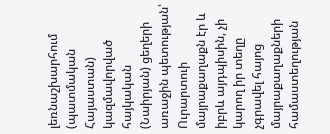լեռնաշխարհում (պատմական Հայաստան) կազմավորված հայկական (Նաիրյան) ցեղերի առաջին պետության՝ Ուրարտուի մայրաքաղաքն էր և իբրև այդպիսին, չի կարող իր տեղը չգրավել հայոց մայրաքաղաքների համաստեղության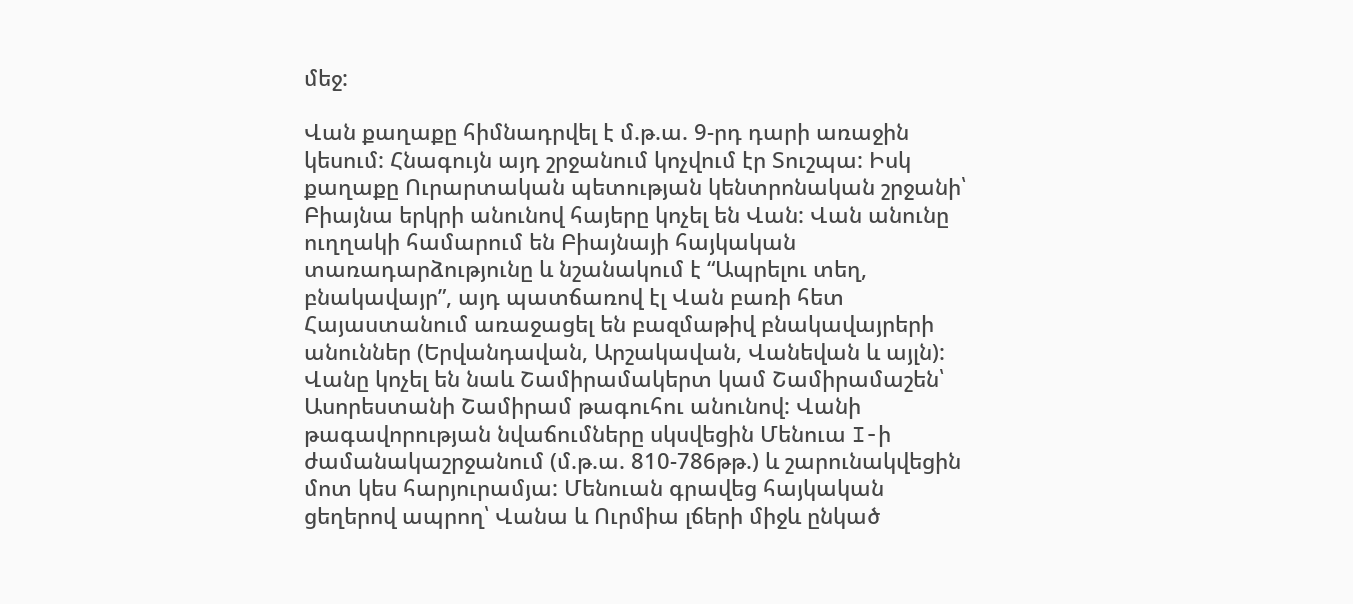մեջ:

Վան քաղաքը հիմնադրվել է մ.թ.ա. 9-րդ դարի առաջին կեսում: Հնագույն այդ շրջանում կոչվում էր Տուշպա: Իսկ քաղաքը Ուրարտական պետության կենտրոնական շրջանի՝ Բիայնա երկրի անունով հայերը կոչել են Վան: Վան անունը ուղղակի համարում են Բիայնայի հայկական տառադարձությունը և նշանակում է “Ապրելու տեղ, բնակավայր”, այդ պատճառով էլ Վան բառի հետ Հայաստանում առաջացել են բազմաթիվ բնակավայրերի անուններ (Երվանդավան, Արշակավան, Վանեվան և այլն): Վանը կոչել են նաև Շամիրամակերտ կամ Շամիրամաշեն՝ Ասորեստանի Շամիրամ թագուհու անունով: Վանի թագավորության նվաճումները սկսվեցին Մենուա I-ի ժամանակաշրջանում (մ.թ.ա. 810-786թթ.) և շարունակվեցին մոտ կես հարյուրամյա: Մենուան գրավեց հայկական ցեղերով ապրող՝ Վանա և Ուրմիա լճերի միջև ընկած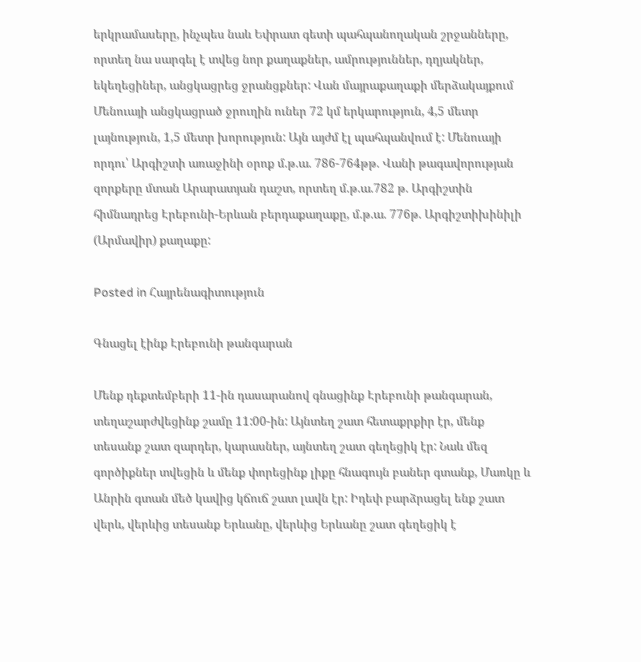երկրամասերը, ինչպես նաև Եփրատ գետի պահպանողական շրջանները, որտեղ նա սարգել է տվեց նոր քաղաքներ, ամրություններ, դղյակներ, եկեղեցիներ, անցկացրեց ջրանցքներ: Վան մայրաքաղաքի մերձակայքում Մենուայի անցկացրած ջրուղին ուներ 72 կմ երկարություն, 4,5 մետր լայնություն, 1,5 մետր խորություն: Այն այժմ էլ պահպանվում է: Մենուայի որդու՝ Արգիշտի առաջինի օրոք մ.թ.ա. 786-764թթ. Վանի թագավորության զորքերը մտան Արարատյան դաշտ, որտեղ մ.թ.ա.782 թ. Արգիշտին հիմնադրեց Էրեբունի-Երևան բերդաքաղաքը, մ.թ.ա. 776թ. Արգիշտիխինիլի (Արմավիր) քաղաքը:

Posted in Հայրենագիտություն

Գնացել էինք Էրեբունի թանգարան

Մենք դեքտեմբերի 11-ին դասարանով գնացինք Էրեբունի թանգարան, տեղաշարժվեցինք շամը 11:00-ին: Այնտեղ շատ հետաքրքիր էր, մենք տեսանք շատ զարդեր, կարասներ, այնտեղ շատ գեղեցիկ էր: Նաև մեզ գործիքներ տվեցին և մենք փորեցինք լիքը հնագույն բաներ գտանք, Մառկը և Անրին գտան մեծ կավից կճուճ շատ լավն էր: Իդեփ բարձրացել ենք շատ վերև, վերևից տեսանք Երևանը, վերևից Երևանը շատ գեղեցիկ է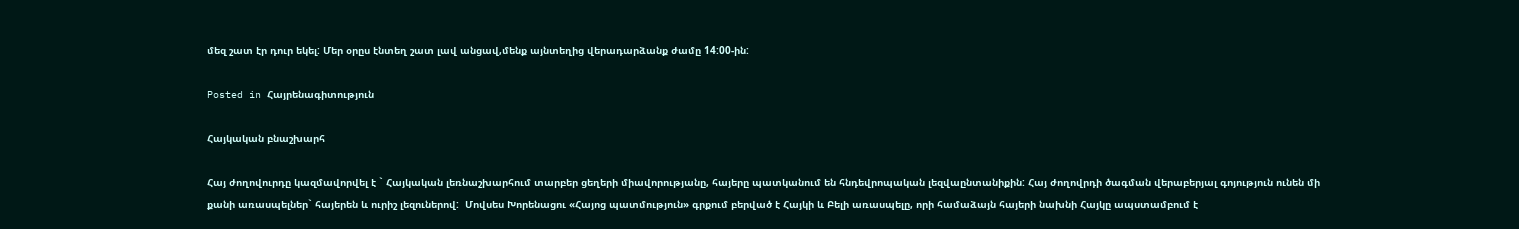մեզ շատ էր դուր եկել: Մեր օրըս էնտեղ շատ լավ անցավ,մենք այնտեղից վերադարձանք ժամը 14:00-ին:

Posted in Հայրենագիտություն

Հայկական բնաշխարհ

Հայ ժողովուրդը կազմավորվել է ` Հայկական լեռնաշխարհում տարբեր ցեղերի միավորությանը, հայերը պատկանում են հնդեվրոպական լեզվաընտանիքին: Հայ ժողովրդի ծագման վերաբերյալ գոյություն ունեն մի քանի առասպելներ` հայերեն և ուրիշ լեզուներով:  Մովսես Խորենացու «Հայոց պատմություն» գրքում բերված է Հայկի և Բելի առասպելը, որի համաձայն հայերի նախնի Հայկը ապստամբում է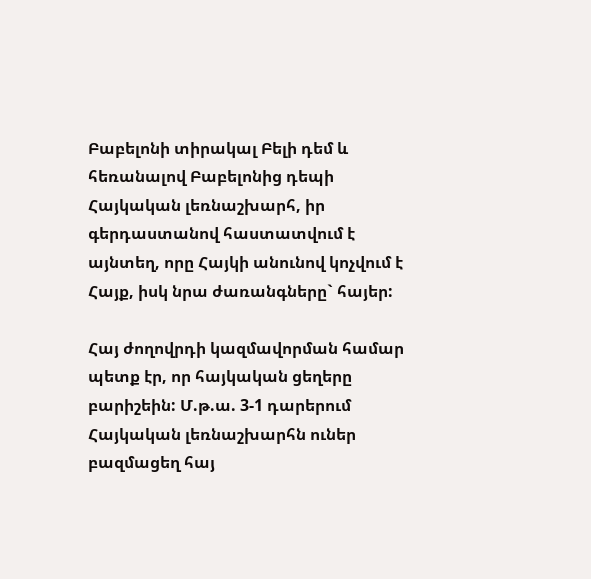Բաբելոնի տիրակալ Բելի դեմ և հեռանալով Բաբելոնից դեպի Հայկական լեռնաշխարհ, իր գերդաստանով հաստատվում է այնտեղ, որը Հայկի անունով կոչվում է Հայք, իսկ նրա ժառանգները` հայեր:

Հայ ժողովրդի կազմավորման համար պետք էր, որ հայկական ցեղերը բարիշեին: Մ.թ.ա. 3-1 դարերում Հայկական լեռնաշխարհն ուներ բազմացեղ հայ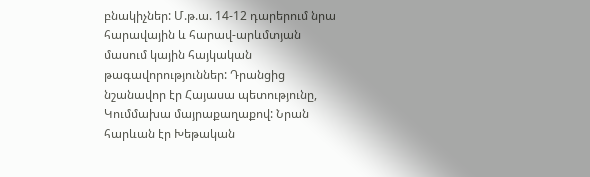բնակիչներ: Մ.թ.ա. 14-12 դարերում նրա հարավային և հարավ-արևմտյան մասում կային հայկական թագավորություններ: Դրանցից նշանավոր էր Հայասա պետությունը, Կումմախա մայրաքաղաքով: Նրան հարևան էր Խեթական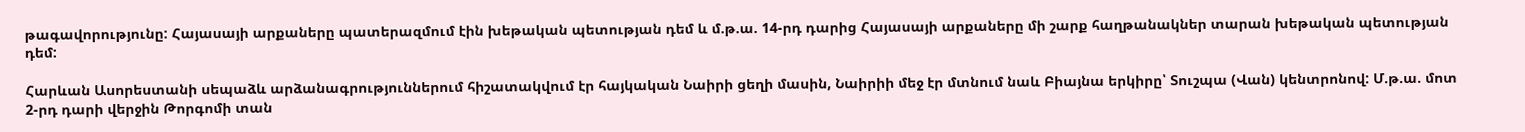թագավորությունը: Հայասայի արքաները պատերազմում էին խեթական պետության դեմ և մ.թ.ա. 14-րդ դարից Հայասայի արքաները մի շարք հաղթանակներ տարան խեթական պետության դեմ:

Հարևան Ասորեստանի սեպաձև արձանագրություններում հիշատակվում էր հայկական Նաիրի ցեղի մասին, Նաիրիի մեջ էր մտնում նաև Բիայնա երկիրը՝ Տուշպա (Վան) կենտրոնով: Մ.թ.ա. մոտ 2-րդ դարի վերջին Թորգոմի տան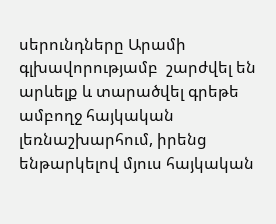սերունդները Արամի գլխավորությամբ  շարժվել են արևելք և տարածվել գրեթե ամբողջ հայկական լեռնաշխարհում, իրենց ենթարկելով մյուս հայկական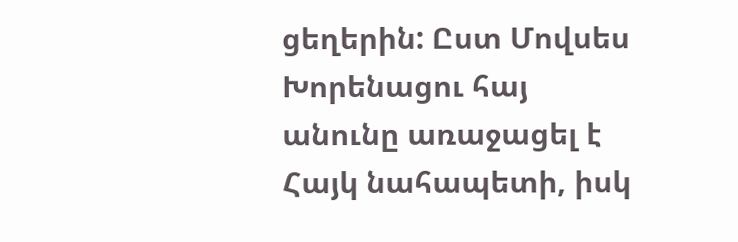ցեղերին: Ըստ Մովսես Խորենացու հայ անունը առաջացել է Հայկ նահապետի, իսկ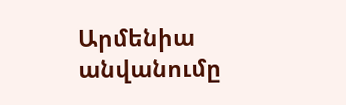Արմենիա անվանումը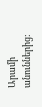Արամի անուններից: